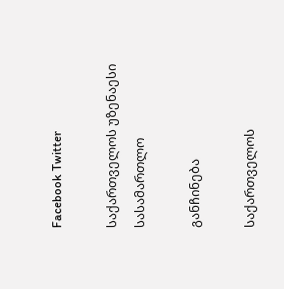Facebook Twitter

საქართველოს უზენაესი სასამართლო

განჩინება

საქართველოს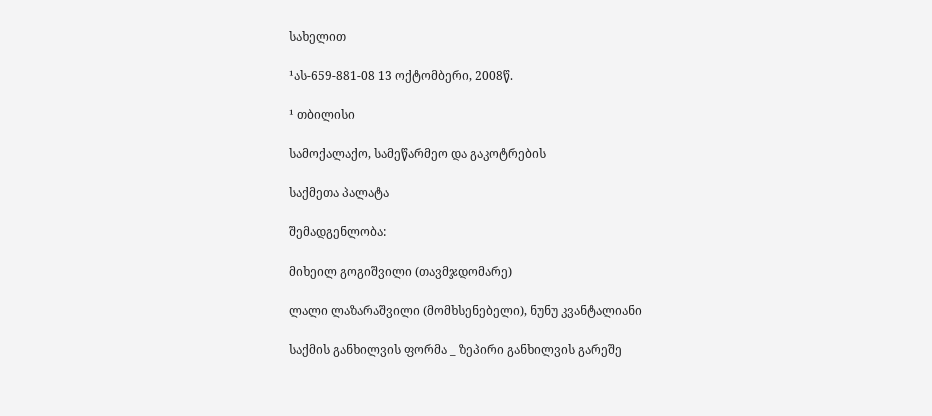სახელით

¹ას-659-881-08 13 ოქტომბერი, 2008წ.

¹ თბილისი

სამოქალაქო, სამეწარმეო და გაკოტრების

საქმეთა პალატა

შემადგენლობა:

მიხეილ გოგიშვილი (თავმჯდომარე)

ლალი ლაზარაშვილი (მომხსენებელი), ნუნუ კვანტალიანი

საქმის განხილვის ფორმა _ ზეპირი განხილვის გარეშე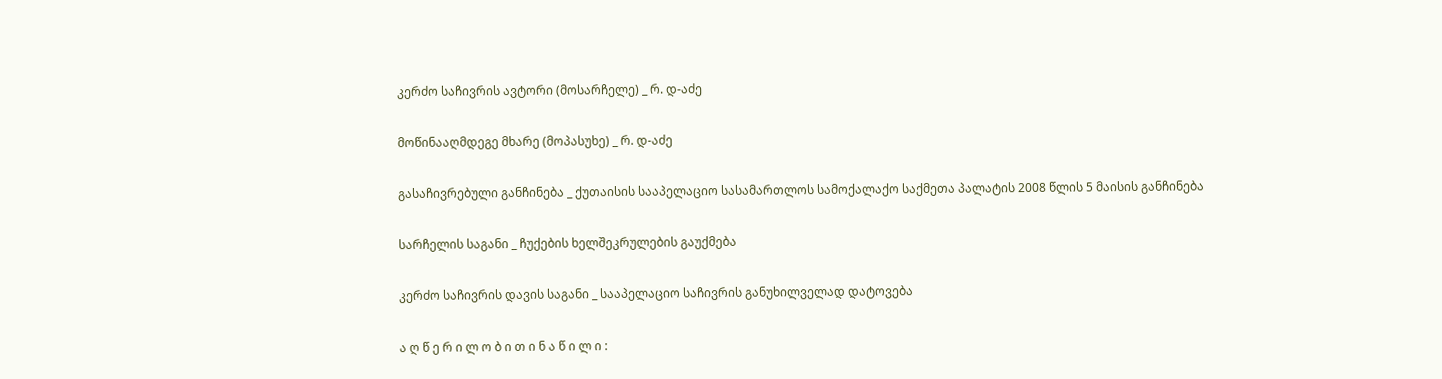კერძო საჩივრის ავტორი (მოსარჩელე) _ რ. დ-აძე

მოწინააღმდეგე მხარე (მოპასუხე) _ რ. დ-აძე

გასაჩივრებული განჩინება _ ქუთაისის სააპელაციო სასამართლოს სამოქალაქო საქმეთა პალატის 2008 წლის 5 მაისის განჩინება

სარჩელის საგანი _ ჩუქების ხელშეკრულების გაუქმება

კერძო საჩივრის დავის საგანი _ სააპელაციო საჩივრის განუხილველად დატოვება

ა ღ წ ე რ ი ლ ო ბ ი თ ი ნ ა წ ი ლ ი :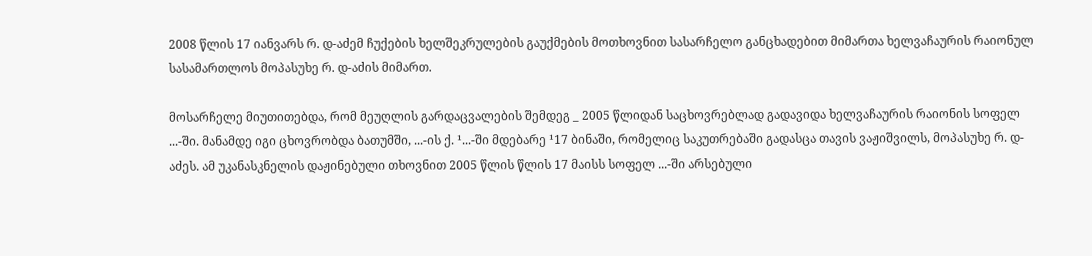2008 წლის 17 იანვარს რ. დ-აძემ ჩუქების ხელშეკრულების გაუქმების მოთხოვნით სასარჩელო განცხადებით მიმართა ხელვაჩაურის რაიონულ სასამართლოს მოპასუხე რ. დ-აძის მიმართ.

მოსარჩელე მიუთითებდა, რომ მეუღლის გარდაცვალების შემდეგ _ 2005 წლიდან საცხოვრებლად გადავიდა ხელვაჩაურის რაიონის სოფელ ...-ში. მანამდე იგი ცხოვრობდა ბათუმში, ...-ის ქ. ¹...-ში მდებარე ¹17 ბინაში, რომელიც საკუთრებაში გადასცა თავის ვაჟიშვილს, მოპასუხე რ. დ-აძეს. ამ უკანასკნელის დაჟინებული თხოვნით 2005 წლის წლის 17 მაისს სოფელ ...-ში არსებული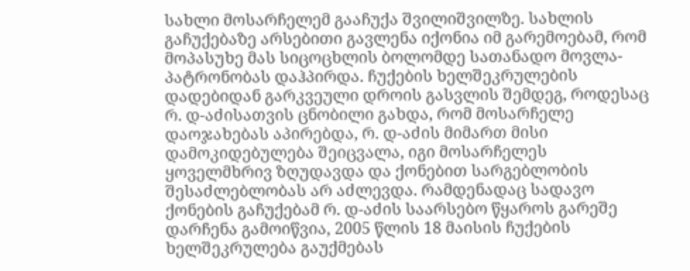სახლი მოსარჩელემ გააჩუქა შვილიშვილზე. სახლის გაჩუქებაზე არსებითი გავლენა იქონია იმ გარემოებამ, რომ მოპასუხე მას სიცოცხლის ბოლომდე სათანადო მოვლა-პატრონობას დაჰპირდა. ჩუქების ხელშეკრულების დადებიდან გარკვეული დროის გასვლის შემდეგ, როდესაც რ. დ-აძისათვის ცნობილი გახდა, რომ მოსარჩელე დაოჯახებას აპირებდა, რ. დ-აძის მიმართ მისი დამოკიდებულება შეიცვალა, იგი მოსარჩელეს ყოველმხრივ ზღუდავდა და ქონებით სარგებლობის შესაძლებლობას არ აძლევდა. რამდენადაც სადავო ქონების გაჩუქებამ რ. დ-აძის საარსებო წყაროს გარეშე დარჩენა გამოიწვია, 2005 წლის 18 მაისის ჩუქების ხელშეკრულება გაუქმებას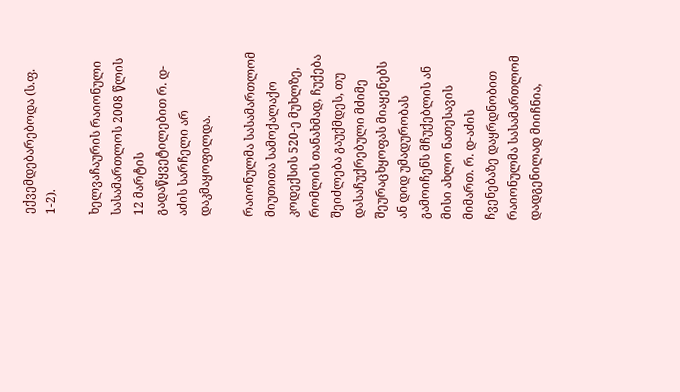ექვემდებარებოდა (ს.ფ. 1-2).

ხელვაჩაურის რაიონული სასამართლოს 2008 წლის 12 მარტის გადაწყვეტილებით რ. დ-აძის სარჩელი არ დაკმაყოფილდა.

რაიონულმა სასამართლომ მიუთითა სამოქალაქო კოდექსის 520-ე მუხლზე, რომლის თანახმად, ჩუქება შეიძლება გაუქმდეს, თუ დასაჩუქრებული მძიმე შეურაცხყოფას მიაყენებს ან დიდ უმადურობას გამოიჩენს მჩუქებლის ან მისი ახლო ნათესავის მიმართ. რ. დ-აძის ჩვენებაზე დაყრდნობით რაიონულმა სასამართლომ დადგენილად მიიჩნია,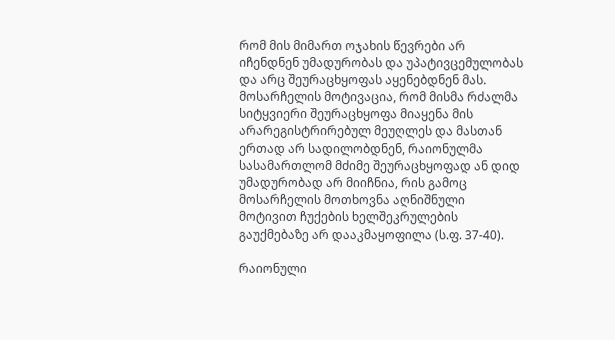რომ მის მიმართ ოჯახის წევრები არ იჩენდნენ უმადურობას და უპატივცემულობას და არც შეურაცხყოფას აყენებდნენ მას. მოსარჩელის მოტივაცია, რომ მისმა რძალმა სიტყვიერი შეურაცხყოფა მიაყენა მის არარეგისტრირებულ მეუღლეს და მასთან ერთად არ სადილობდნენ, რაიონულმა სასამართლომ მძიმე შეურაცხყოფად ან დიდ უმადურობად არ მიიჩნია, რის გამოც მოსარჩელის მოთხოვნა აღნიშნული მოტივით ჩუქების ხელშეკრულების გაუქმებაზე არ დააკმაყოფილა (ს.ფ. 37-40).

რაიონული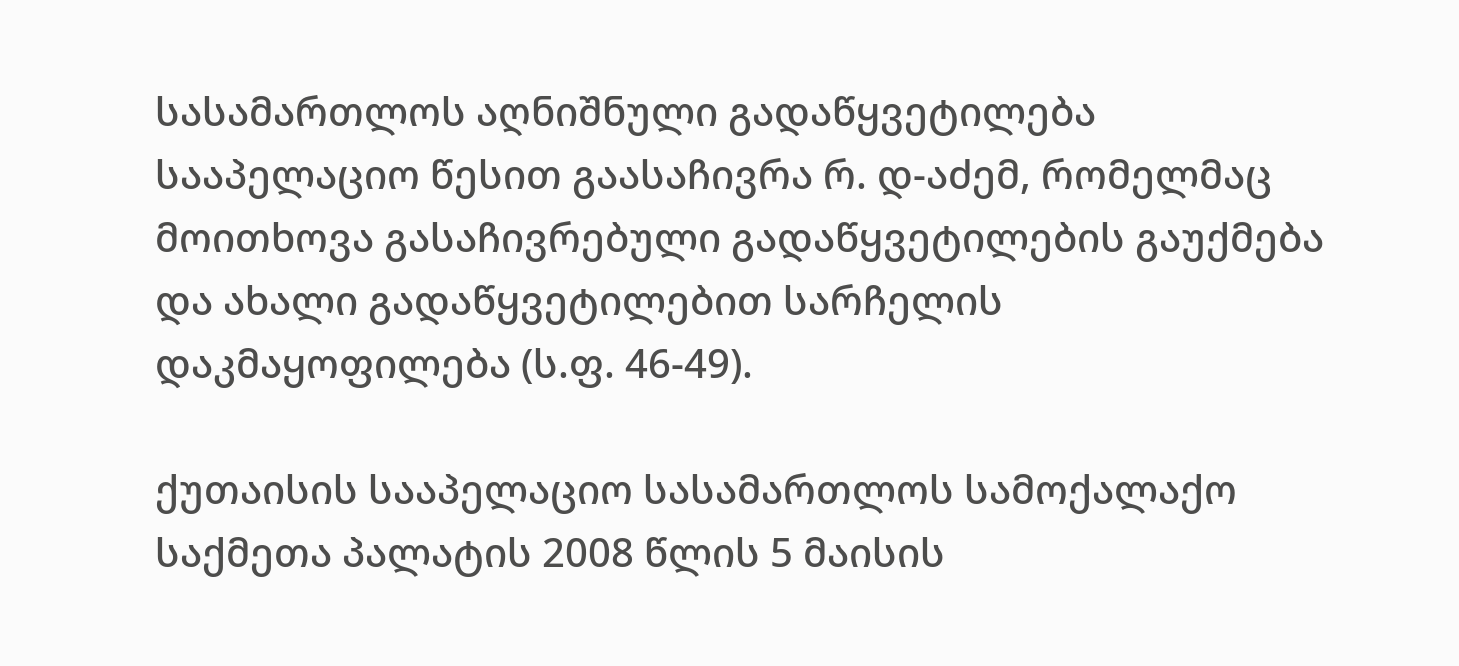სასამართლოს აღნიშნული გადაწყვეტილება სააპელაციო წესით გაასაჩივრა რ. დ-აძემ, რომელმაც მოითხოვა გასაჩივრებული გადაწყვეტილების გაუქმება და ახალი გადაწყვეტილებით სარჩელის დაკმაყოფილება (ს.ფ. 46-49).

ქუთაისის სააპელაციო სასამართლოს სამოქალაქო საქმეთა პალატის 2008 წლის 5 მაისის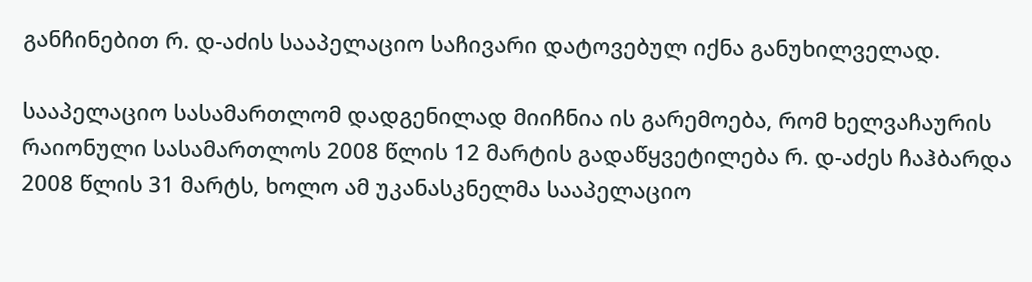განჩინებით რ. დ-აძის სააპელაციო საჩივარი დატოვებულ იქნა განუხილველად.

სააპელაციო სასამართლომ დადგენილად მიიჩნია ის გარემოება, რომ ხელვაჩაურის რაიონული სასამართლოს 2008 წლის 12 მარტის გადაწყვეტილება რ. დ-აძეს ჩაჰბარდა 2008 წლის 31 მარტს, ხოლო ამ უკანასკნელმა სააპელაციო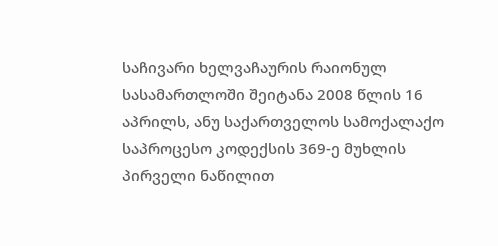საჩივარი ხელვაჩაურის რაიონულ სასამართლოში შეიტანა 2008 წლის 16 აპრილს, ანუ საქართველოს სამოქალაქო საპროცესო კოდექსის 369-ე მუხლის პირველი ნაწილით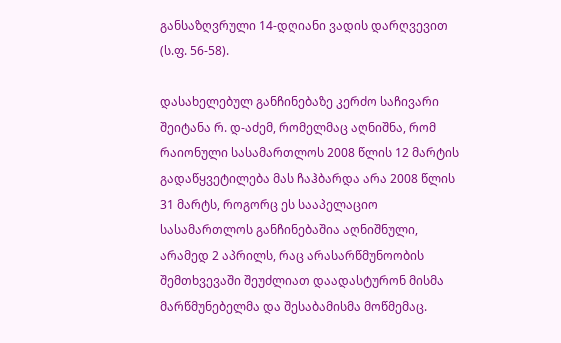განსაზღვრული 14-დღიანი ვადის დარღვევით (ს.ფ. 56-58).

დასახელებულ განჩინებაზე კერძო საჩივარი შეიტანა რ. დ-აძემ, რომელმაც აღნიშნა, რომ რაიონული სასამართლოს 2008 წლის 12 მარტის გადაწყვეტილება მას ჩაჰბარდა არა 2008 წლის 31 მარტს, როგორც ეს სააპელაციო სასამართლოს განჩინებაშია აღნიშნული, არამედ 2 აპრილს, რაც არასარწმუნოობის შემთხვევაში შეუძლიათ დაადასტურონ მისმა მარწმუნებელმა და შესაბამისმა მოწმემაც.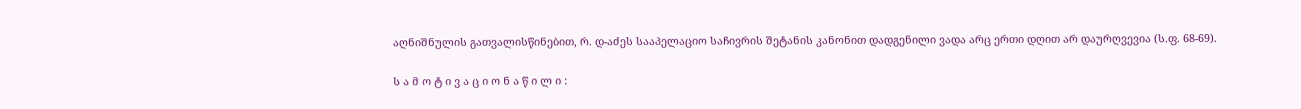აღნიშნულის გათვალისწინებით, რ. დ-აძეს სააპელაციო საჩივრის შეტანის კანონით დადგენილი ვადა არც ერთი დღით არ დაურღვევია (ს.ფ. 68-69).

ს ა მ ო ტ ი ვ ა ც ი ო ნ ა წ ი ლ ი :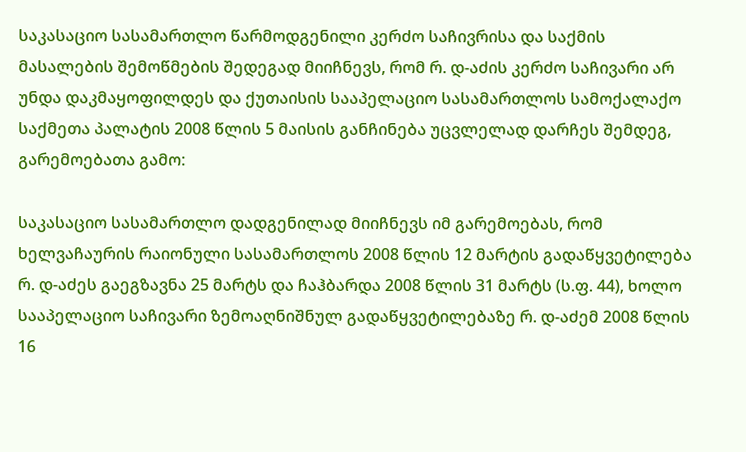საკასაციო სასამართლო წარმოდგენილი კერძო საჩივრისა და საქმის მასალების შემოწმების შედეგად მიიჩნევს, რომ რ. დ-აძის კერძო საჩივარი არ უნდა დაკმაყოფილდეს და ქუთაისის სააპელაციო სასამართლოს სამოქალაქო საქმეთა პალატის 2008 წლის 5 მაისის განჩინება უცვლელად დარჩეს შემდეგ, გარემოებათა გამო:

საკასაციო სასამართლო დადგენილად მიიჩნევს იმ გარემოებას, რომ ხელვაჩაურის რაიონული სასამართლოს 2008 წლის 12 მარტის გადაწყვეტილება რ. დ-აძეს გაეგზავნა 25 მარტს და ჩაჰბარდა 2008 წლის 31 მარტს (ს.ფ. 44), ხოლო სააპელაციო საჩივარი ზემოაღნიშნულ გადაწყვეტილებაზე რ. დ-აძემ 2008 წლის 16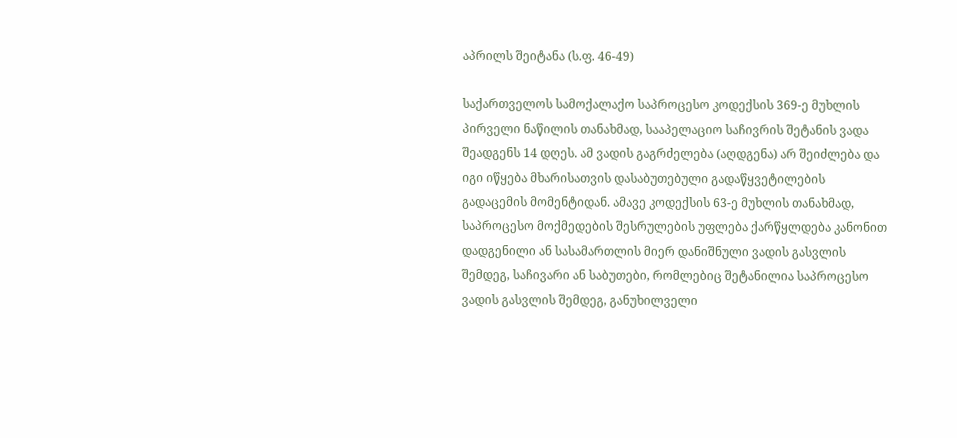აპრილს შეიტანა (ს.ფ. 46-49)

საქართველოს სამოქალაქო საპროცესო კოდექსის 369-ე მუხლის პირველი ნაწილის თანახმად, სააპელაციო საჩივრის შეტანის ვადა შეადგენს 14 დღეს. ამ ვადის გაგრძელება (აღდგენა) არ შეიძლება და იგი იწყება მხარისათვის დასაბუთებული გადაწყვეტილების გადაცემის მომენტიდან. ამავე კოდექსის 63-ე მუხლის თანახმად, საპროცესო მოქმედების შესრულების უფლება ქარწყლდება კანონით დადგენილი ან სასამართლის მიერ დანიშნული ვადის გასვლის შემდეგ, საჩივარი ან საბუთები, რომლებიც შეტანილია საპროცესო ვადის გასვლის შემდეგ, განუხილველი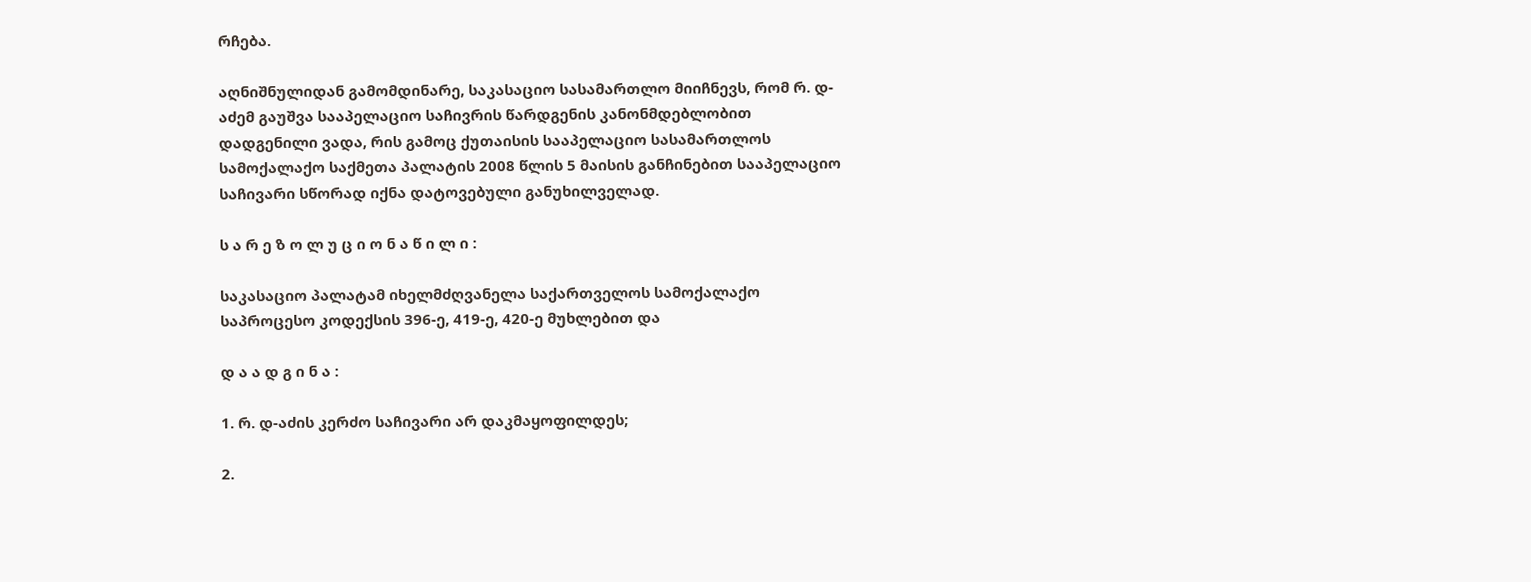რჩება.

აღნიშნულიდან გამომდინარე, საკასაციო სასამართლო მიიჩნევს, რომ რ. დ-აძემ გაუშვა სააპელაციო საჩივრის წარდგენის კანონმდებლობით დადგენილი ვადა, რის გამოც ქუთაისის სააპელაციო სასამართლოს სამოქალაქო საქმეთა პალატის 2008 წლის 5 მაისის განჩინებით სააპელაციო საჩივარი სწორად იქნა დატოვებული განუხილველად.

ს ა რ ე ზ ო ლ უ ც ი ო ნ ა წ ი ლ ი :

საკასაციო პალატამ იხელმძღვანელა საქართველოს სამოქალაქო საპროცესო კოდექსის 396-ე, 419-ე, 420-ე მუხლებით და

დ ა ა დ გ ი ნ ა :

1. რ. დ-აძის კერძო საჩივარი არ დაკმაყოფილდეს;

2.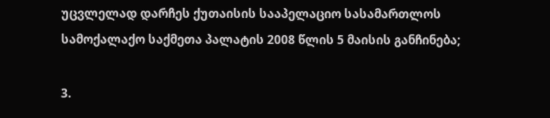უცვლელად დარჩეს ქუთაისის სააპელაციო სასამართლოს სამოქალაქო საქმეთა პალატის 2008 წლის 5 მაისის განჩინება;

3.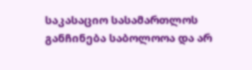საკასაციო სასამართლოს განჩინება საბოლოოა და არ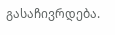გასაჩივრდება.